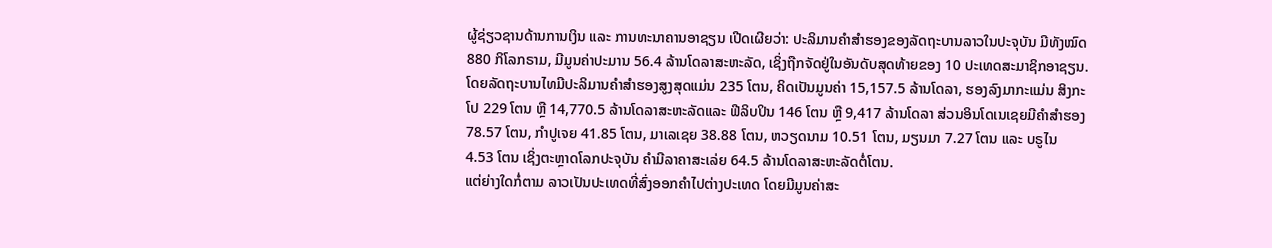ຜູ້ຊ່ຽວຊານດ້ານການເງິນ ແລະ ການທະນາຄານອາຊຽນ ເປີດເຜີຍວ່າ: ປະລິມານຄຳສຳຮອງຂອງລັດຖະບານລາວໃນປະຈຸບັນ ມີທັງໝົດ 880 ກິໂລກຣາມ, ມີມູນຄ່າປະມານ 56.4 ລ້ານໂດລາສະຫະລັດ, ເຊິ່ງຖືກຈັດຢູ່ໃນອັນດັບສຸດທ້າຍຂອງ 10 ປະເທດສະມາຊິກອາຊຽນ. ໂດຍລັດຖະບານໄທມີປະລິມານຄຳສຳຮອງສູງສຸດແມ່ນ 235 ໂຕນ, ຄິດເປັນມູນຄ່າ 15,157.5 ລ້ານໂດລາ, ຮອງລົງມາກະແມ່ນ ສິງກະໂປ 229 ໂຕນ ຫຼື 14,770.5 ລ້ານໂດລາສະຫະລັດແລະ ຟີລິບປິນ 146 ໂຕນ ຫຼື 9,417 ລ້ານໂດລາ ສ່ວນອິນໂດເນເຊຍມີຄຳສຳຮອງ 78.57 ໂຕນ, ກຳປູເຈຍ 41.85 ໂຕນ, ມາເລເຊຍ 38.88 ໂຕນ, ຫວຽດນາມ 10.51 ໂຕນ, ມຽນມາ 7.27 ໂຕນ ແລະ ບຣູໄນ 4.53 ໂຕນ ເຊິ່ງຕະຫຼາດໂລກປະຈຸບັນ ຄຳມີລາຄາສະເລ່ຍ 64.5 ລ້ານໂດລາສະຫະລັດຕໍ່ໂຕນ.
ແຕ່ຍ່າງໃດກໍ່ຕາມ ລາວເປັນປະເທດທີ່ສົ່ງອອກຄຳໄປຕ່າງປະເທດ ໂດຍມີມູນຄ່າສະ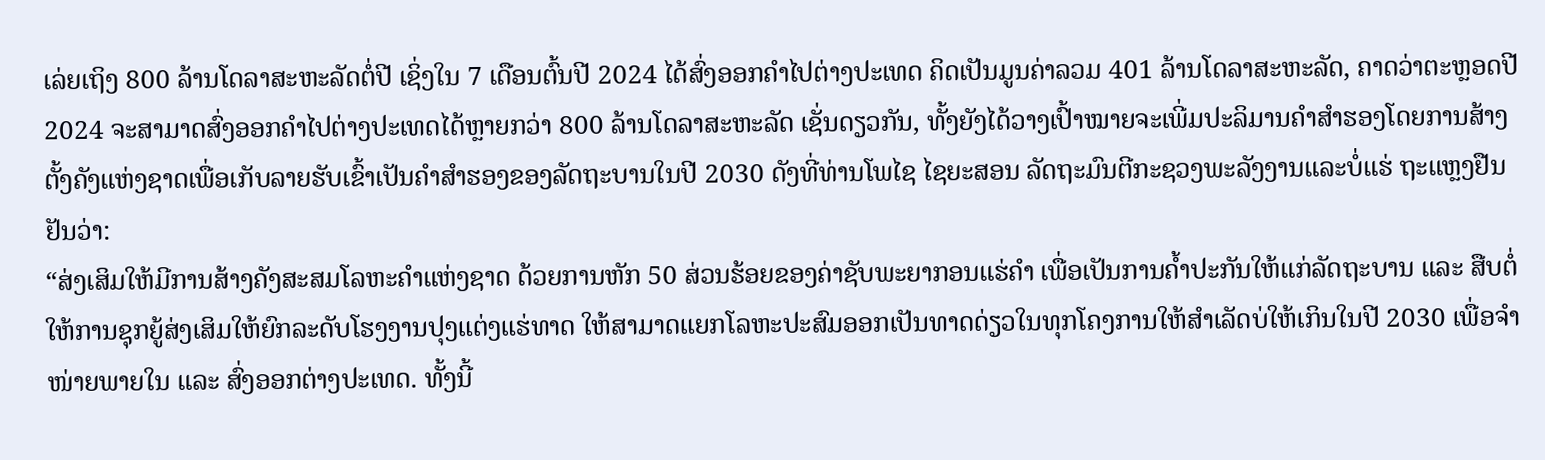ເລ່ຍເຖິງ 800 ລ້ານໂດລາສະຫະລັດຕໍ່ປີ ເຊິ່ງໃນ 7 ເດືອນຕົ້ນປີ 2024 ໄດ້ສົ່ງອອກຄຳໄປຕ່າງປະເທດ ຄິດເປັນມູນຄ່າລວມ 401 ລ້ານໂດລາສະຫະລັດ, ຄາດວ່າຕະຫຼອດປີ 2024 ຈະສາມາດສົ່ງອອກຄຳໄປຕ່າງປະເທດໄດ້ຫຼາຍກວ່າ 800 ລ້ານໂດລາສະຫະລັດ ເຊັ່ນດຽວກັນ, ທັ້ງຍັງໄດ້ວາງເປົ້າໝາຍຈະເພີ່ມປະລິມານຄຳສຳຮອງໂດຍການສ້າງຕັ້ງຄັງແຫ່ງຊາດເພື່ອເກັບລາຍຮັບເຂົ້າເປັນຄຳສຳຮອງຂອງລັດຖະບານໃນປີ 2030 ດັງທີ່ທ່ານໂພໄຊ ໄຊຍະສອນ ລັດຖະມົນຕີກະຊວງພະລັງງານແລະບໍ່ແຮ່ ຖະແຫຼງຢືນຢັນວ່າ:
“ສ່ງເສິມໃຫ້ມີການສ້າງຄັງສະສມໂລຫະຄຳແຫ່ງຊາດ ດ້ວຍການຫັກ 50 ສ່ວນຮ້ອຍຂອງຄ່າຊັບພະຍາກອນແຮ່ຄຳ ເພື່ອເປັນການຄໍ້າປະກັນໃຫ້ແກ່ລັດຖະບານ ແລະ ສືບຕໍ່ໃຫ້ການຊຸກຍູ້ສ່ງເສິມໃຫ້ຍົກລະດັບໂຮງງານປຸງແຕ່ງແຮ່ທາດ ໃຫ້ສາມາດແຍກໂລຫະປະສົມອອກເປັນທາດດ່ຽວໃນທຸກໂຄງການໃຫ້ສຳເລັດບ່ໃຫ້ເກິນໃນປີ 2030 ເພື່ອຈຳໜ່າຍພາຍໃນ ແລະ ສົ່ງອອກຕ່າງປະເທດ. ທັ້ງນີ້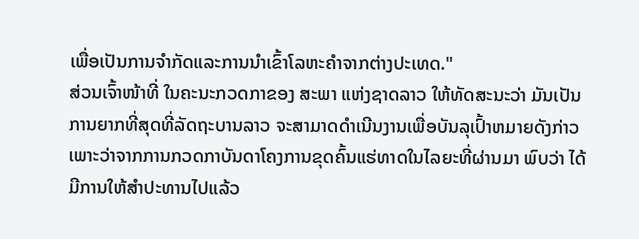ເພື່ອເປັນການຈໍາກັດແລະການນໍາເຂົ້າໂລຫະຄຳຈາກຕ່າງປະເທດ."
ສ່ວນເຈົ້າໜ້າທີ່ ໃນຄະນະກວດກາຂອງ ສະພາ ແຫ່ງຊາດລາວ ໃຫ້ທັດສະນະວ່າ ມັນເປັນການຍາກທີ່ສຸດທີ່ລັດຖະບານລາວ ຈະສາມາດດໍາເນີນງານເພື່ອບັນລຸເປົ້າຫມາຍດັງກ່າວ ເພາະວ່າຈາກການກວດກາບັນດາໂຄງການຂຸດຄົ້ນແຮ່ທາດໃນໄລຍະທີ່ຜ່ານມາ ພົບວ່າ ໄດ້ມີການໃຫ້ສໍາປະທານໄປແລ້ວ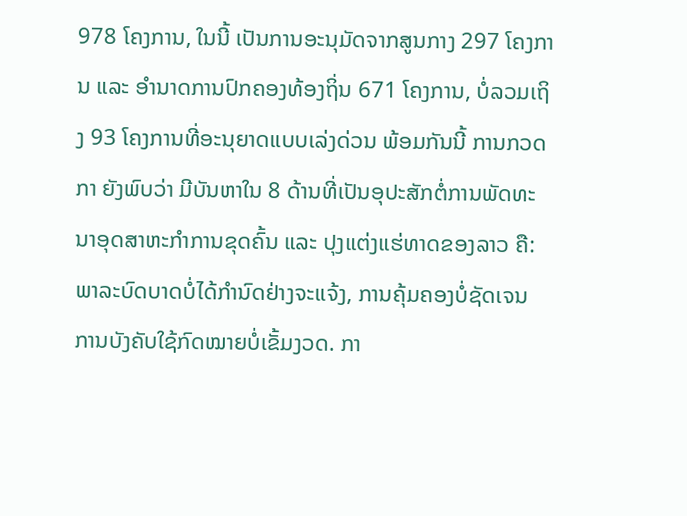978 ໂຄງການ, ໃນນີ້ ເປັນການອະນຸມັດຈາກສູນກາງ 297 ໂຄງການ ແລະ ອໍານາດການປົກຄອງທ້ອງຖິ່ນ 671 ໂຄງການ, ບໍ່ລວມເຖິງ 93 ໂຄງການທີ່ອະນຸຍາດແບບເລ່ງດ່ວນ ພ້ອມກັນນີ້ ການກວດກາ ຍັງພົບວ່າ ມີບັນຫາໃນ 8 ດ້ານທີ່ເປັນອຸປະສັກຕໍ່ການພັດທະນາອຸດສາຫະກຳການຂຸດຄົ້ນ ແລະ ປຸງແຕ່ງແຮ່ທາດຂອງລາວ ຄື: ພາລະບົດບາດບໍ່ໄດ້ກຳນົດຢ່າງຈະແຈ້ງ, ການຄຸ້ມຄອງບໍ່ຊັດເຈນ ການບັງຄັບໃຊ້ກົດໝາຍບໍ່ເຂັ້ມງວດ. ກາ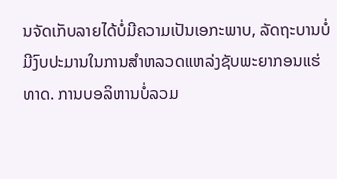ນຈັດເກັບລາຍໄດ້ບໍ່ມີຄວາມເປັນເອກະພາບ, ລັດຖະບານບໍ່ມີງົບປະມານໃນການສຳຫລວດແຫລ່ງຊັບພະຍາກອນແຮ່ທາດ. ການບອລິຫານບໍ່ລວມ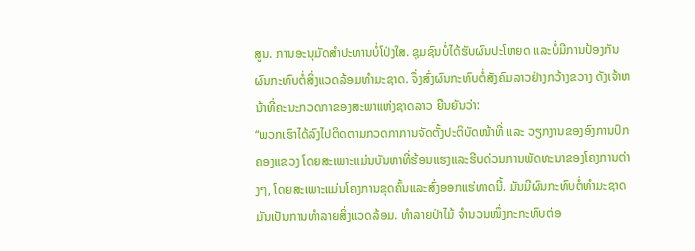ສູນ. ການອະນຸມັດສໍາປະທານບໍ່ໂປ່ງໃສ. ຊຸມຊົນບໍ່ໄດ້ຮັບຜົນປະໂຫຍດ ແລະບໍ່ມີການປ້ອງກັນຜົນກະທົບຕໍ່ສິ່ງແວດລ້ອມທໍາມະຊາດ. ຈຶ່ງສົ່ງຜົນກະທົບຕໍ່ສັງຄົມລາວຢ່າງກວ້າງຂວາງ ດັງເຈ້າຫນ້າທີ່ຄະນະກວດກາຂອງສະພາແຫ່ງຊາດລາວ ຍືນຍັນວ່າ:
“ພວກເຮົາໄດ້ລົງໄປຕິດຕາມກວດກາການຈັດຕັ້ງປະຕິບັດໜ້າທີ່ ແລະ ວຽກງານຂອງອົງການປົກຄອງແຂວງ ໂດຍສະເພາະແມ່ນບັນຫາທີ່ຮ້ອນແຮງແລະຮີບດ່ວນການພັດທະນາຂອງໂຄງການຕ່າງໆ, ໂດຍສະເພາະແມ່ນໂຄງການຂຸດຄົ້ນແລະສົ່ງອອກແຮ່ທາດນີ້. ມັນມີຜົນກະທົບຕໍ່ທໍາມະຊາດ ມັນເປັນການທໍາລາຍສິ່ງແວດລ້ອມ. ທຳລາຍປ່າໄມ້ ຈຳນວນໜຶ່ງກະກະທົບຕ່ອ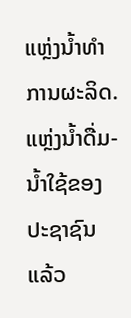ແຫຼ່ງນ້ຳທຳການຜະລິດ. ແຫຼ່ງນໍ້າດື່ມ-ນໍ້າໃຊ້ຂອງປະຊາຊົນ ແລ້ວ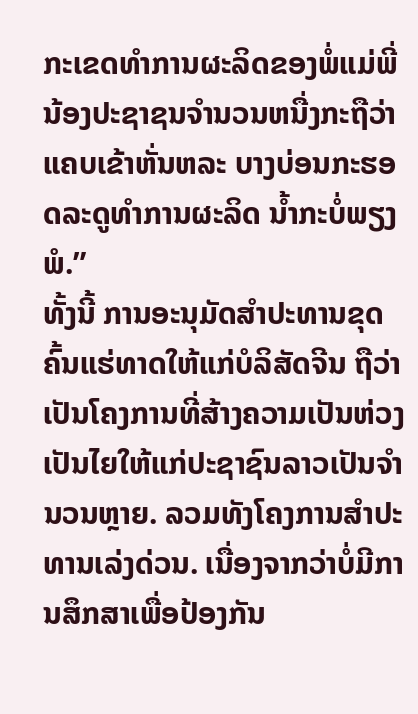ກະເຂດທຳການຜະລິດຂອງພໍ່ແມ່ພີ່ນ້ອງປະຊາຊນຈຳນວນຫນື່ງກະຖືວ່າແຄບເຂ້າຫັ່ນຫລະ ບາງບ່ອນກະຮອດລະດູທຳການຜະລິດ ນ້ຳກະບໍ່ພຽງພໍ.”
ທັ້ງນີ້ ການອະນຸມັດສໍາປະທານຂຸດຄົ້ນແຮ່ທາດໃຫ້ແກ່ບໍລິສັດຈີນ ຖືວ່າເປັນໂຄງການທີ່ສ້າງຄວາມເປັນຫ່ວງເປັນໄຍໃຫ້ແກ່ປະຊາຊົນລາວເປັນຈໍານວນຫຼາຍ. ລວມທັງໂຄງການສໍາປະທານເລ່ງດ່ວນ. ເນື່ອງຈາກວ່າບໍ່ມີການສຶກສາເພື່ອປ້ອງກັນ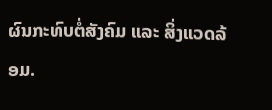ຜົນກະທົບຕໍ່ສັງຄົມ ແລະ ສິ່ງແວດລ້ອມ.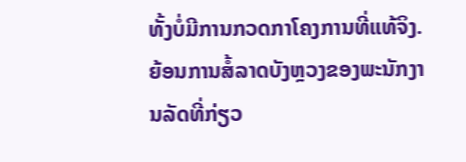ທັ້ງບໍ່ມີການກວດກາໂຄງການທີ່ແທ້ຈິງ. ຍ້ອນການສໍ້ລາດບັງຫຼວງຂອງພະນັກງານລັດທີ່ກ່ຽວ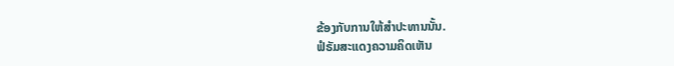ຂ້ອງກັບການໃຫ້ສໍາປະທານນັ້ນ.
ຟໍຣັມສະແດງຄວາມຄິດເຫັນ